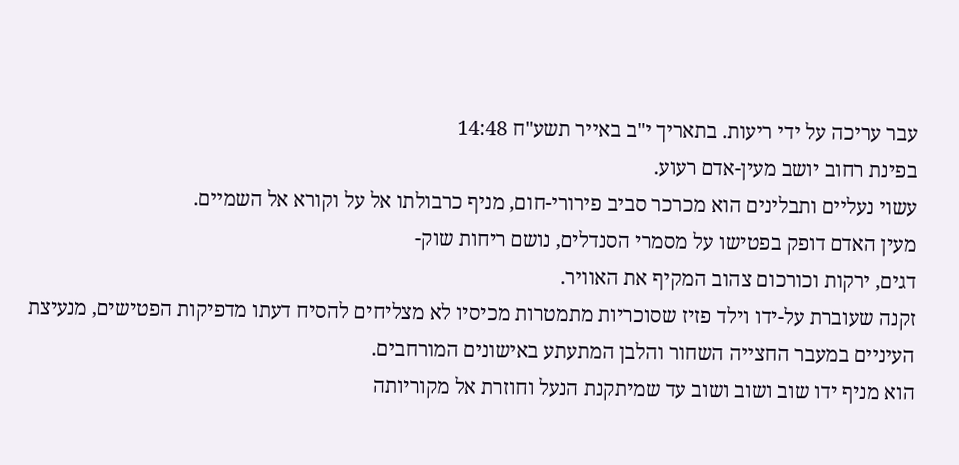עבר עריכה על ידי ריעות. בתאריך י"ב באייר תשע"ח 14:48
בפינת רחוב יושב מעין-אדם רעוע.
עשוי נעליים ותבלינים הוא מכרכר סביב פירורי-חום, מניף כרבולתו אל על וקורא אל השמיים.
מעין האדם דופק בפטישו על מסמרי הסנדלים, נושם ריחות שוק-
דגים, ירקות וכורכום צהוב המקיף את האוויר.
זקנה שעוברת על-ידו וילד פזיז שסוכריות מתמטרות מכיסיו לא מצליחים להסיח דעתו מדפיקות הפטישים, מנעיצת העיניים במעבר החצייה השחור והלבן המתעתע באישונים המורחבים.
הוא מניף ידו שוב ושוב ושוב עד שמיתקנת הנעל וחוזרת אל מקוריותה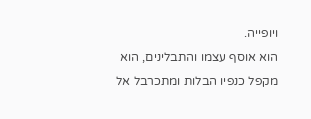ויופייה.
הוא אוסף עצמו והתבלינים, הוא מקפל כנפיו הבלות ומתכרבל אל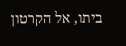ביתו, אל הקרטון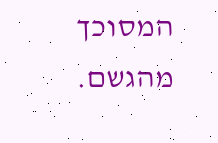המסוכך מהגשם.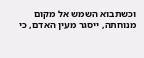וכשתבוא השמש אל מקום מנוחתה, ייסגר מעין האדם, כי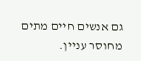גם אנשים חיים מתים מחוסר עניין.